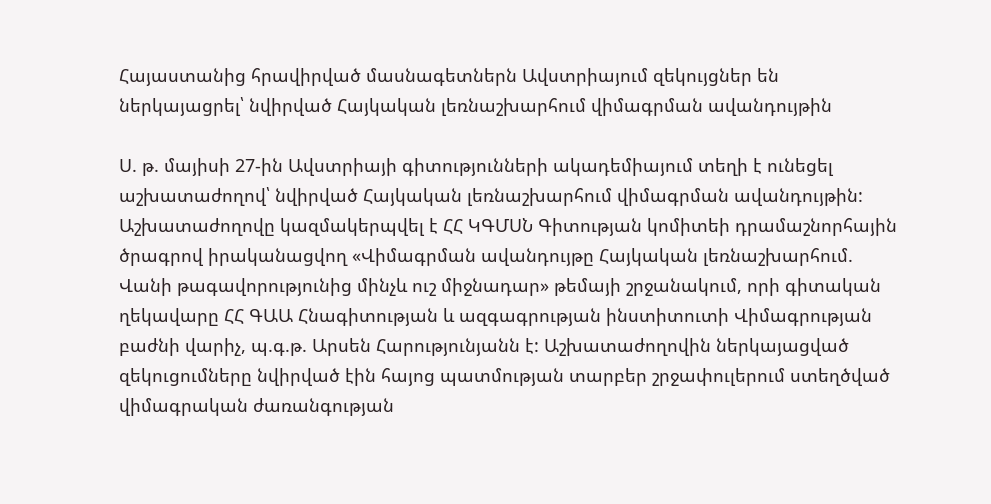Հայաստանից հրավիրված մասնագետներն Ավստրիայում զեկույցներ են ներկայացրել՝ նվիրված Հայկական լեռնաշխարհում վիմագրման ավանդույթին

Ս. թ. մայիսի 27-ին Ավստրիայի գիտությունների ակադեմիայում տեղի է ունեցել աշխատաժողով՝ նվիրված Հայկական լեռնաշխարհում վիմագրման ավանդույթին: Աշխատաժողովը կազմակերպվել է ՀՀ ԿԳՄՍՆ Գիտության կոմիտեի դրամաշնորհային ծրագրով իրականացվող «Վիմագրման ավանդույթը Հայկական լեռնաշխարհում. Վանի թագավորությունից մինչև ուշ միջնադար» թեմայի շրջանակում, որի գիտական ղեկավարը ՀՀ ԳԱԱ Հնագիտության և ազգագրության ինստիտուտի Վիմագրության բաժնի վարիչ, պ.գ.թ. Արսեն Հարությունյանն է: Աշխատաժողովին ներկայացված զեկուցումները նվիրված էին հայոց պատմության տարբեր շրջափուլերում ստեղծված վիմագրական ժառանգության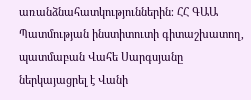առանձնահատկություններին։ ՀՀ ԳԱԱ Պատմության ինստիտուտի գիտաշխատող, պատմաբան Վահե Սարգսյանը ներկայացրել է Վանի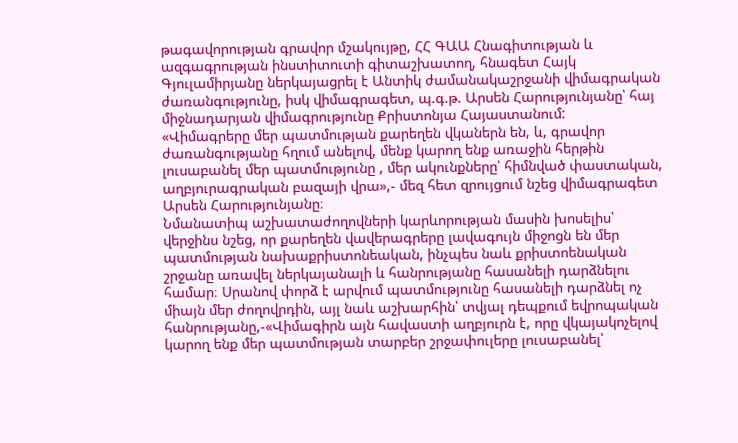թագավորության գրավոր մշակույթը, ՀՀ ԳԱԱ Հնագիտության և ազգագրության ինստիտուտի գիտաշխատող, հնագետ Հայկ Գյուլամիրյանը ներկայացրել է Անտիկ ժամանակաշրջանի վիմագրական ժառանգությունը, իսկ վիմագրագետ, պ.գ.թ. Արսեն Հարությունյանը՝ հայ միջնադարյան վիմագրությունը Քրիստոնյա Հայաստանում:
«Վիմագրերը մեր պատմության քարեղեն վկաներն են, և, գրավոր ժառանգությանը հղում անելով, մենք կարող ենք առաջին հերթին լուսաբանել մեր պատմությունը , մեր ակունքները՝ հիմնված փաստական, աղբյուրագրական բազայի վրա»,- մեզ հետ զրույցում նշեց վիմագրագետ Արսեն Հարությունյանը։
Նմանատիպ աշխատաժողովների կարևորության մասին խոսելիս՝ վերջինս նշեց, որ քարեղեն վավերագրերը լավագույն միջոցն են մեր պատմության նախաքրիստոնեական, ինչպես նաև քրիստոենական շրջանը առավել ներկայանալի և հանրությանը հասանելի դարձնելու համար։ Սրանով փորձ է արվում պատմությունը հասանելի դարձնել ոչ միայն մեր ժողովրդին, այլ նաև աշխարհին՝ տվյալ դեպքում եվրոպական հանրությանը,-«Վիմագիրն այն հավաստի աղբյուրն է, որը վկայակոչելով կարող ենք մեր պատմության տարբեր շրջափուլերը լուսաբանել՝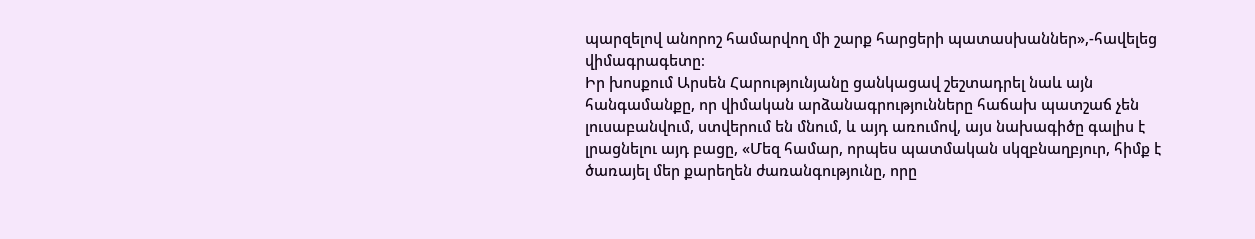պարզելով անորոշ համարվող մի շարք հարցերի պատասխաններ»,-հավելեց վիմագրագետը։
Իր խոսքում Արսեն Հարությունյանը ցանկացավ շեշտադրել նաև այն հանգամանքը, որ վիմական արձանագրությունները հաճախ պատշաճ չեն լուսաբանվում, ստվերում են մնում, և այդ առումով, այս նախագիծը գալիս է լրացնելու այդ բացը, «Մեզ համար, որպես պատմական սկզբնաղբյուր, հիմք է ծառայել մեր քարեղեն ժառանգությունը, որը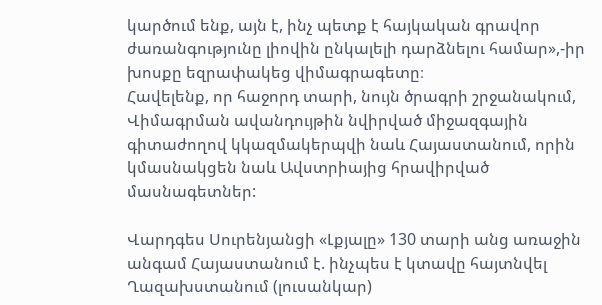կարծում ենք, այն է, ինչ պետք է հայկական գրավոր ժառանգությունը լիովին ընկալելի դարձնելու համար»,-իր խոսքը եզրափակեց վիմագրագետը։
Հավելենք, որ հաջորդ տարի, նույն ծրագրի շրջանակում, Վիմագրման ավանդույթին նվիրված միջազգային գիտաժողով կկազմակերպվի նաև Հայաստանում, որին կմասնակցեն նաև Ավստրիայից հրավիրված մասնագետներ:

Վարդգես Սուրենյանցի «Լքյալը» 130 տարի անց առաջին անգամ Հայաստանում է. ինչպես է կտավը հայտնվել Ղազախստանում (լուսանկար)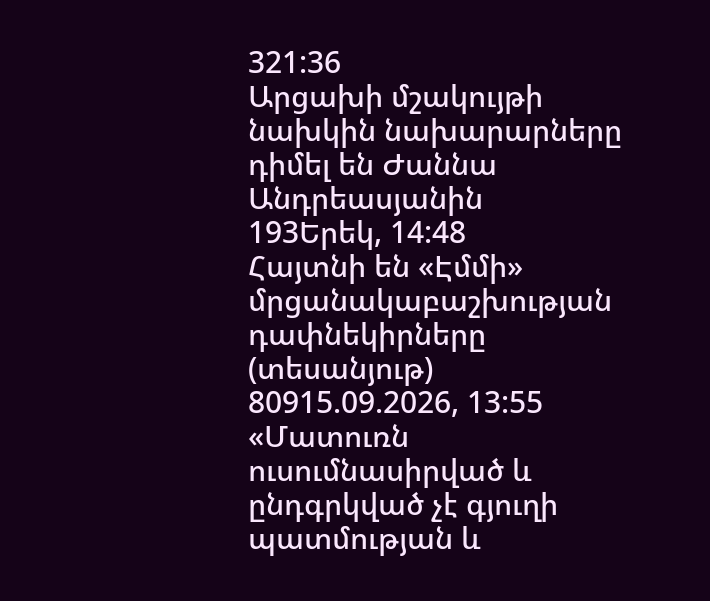321:36
Արցախի մշակույթի նախկին նախարարները դիմել են Ժաննա Անդրեասյանին
193Երեկ, 14:48
Հայտնի են «Էմմի» մրցանակաբաշխության դափնեկիրները (տեսանյութ)
80915.09.2026, 13:55
«Մատուռն ուսումնասիրված և ընդգրկված չէ գյուղի պատմության և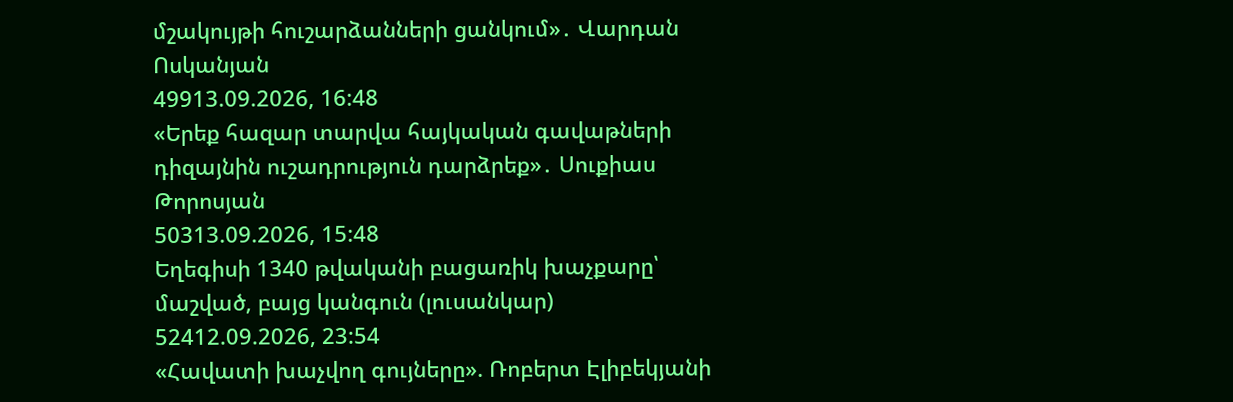մշակույթի հուշարձանների ցանկում»․ Վարդան Ոսկանյան
49913.09.2026, 16:48
«Երեք հազար տարվա հայկական գավաթների դիզայնին ուշադրություն դարձրեք»․ Սուքիաս Թորոսյան
50313.09.2026, 15:48
Եղեգիսի 1340 թվականի բացառիկ խաչքարը՝ մաշված, բայց կանգուն (լուսանկար)
52412.09.2026, 23:54
«Հավատի խաչվող գույները». Ռոբերտ Էլիբեկյանի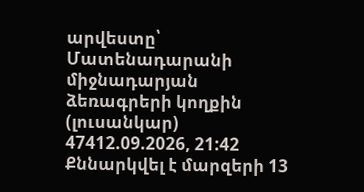արվեստը՝ Մատենադարանի միջնադարյան ձեռագրերի կողքին (լուսանկար)
47412.09.2026, 21:42
Քննարկվել է մարզերի 13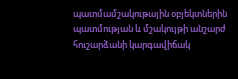պատմամշակութային օբյեկտներին պատմության և մշակույթի անշարժ հուշարձանի կարգավիճակ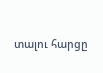տալու հարցը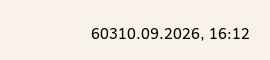60310.09.2026, 16:12